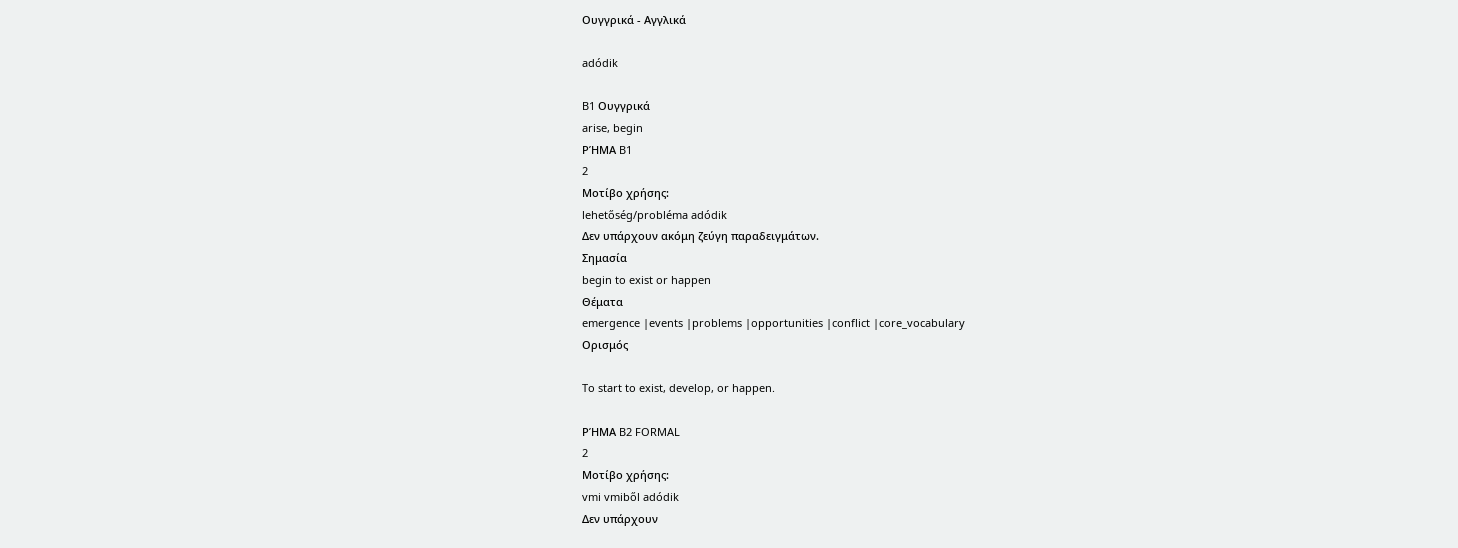Ουγγρικά - Αγγλικά

adódik

B1 Ουγγρικά
arise, begin
ΡΉΜΑ B1
2
Μοτίβο χρήσης:
lehetőség/probléma adódik
Δεν υπάρχουν ακόμη ζεύγη παραδειγμάτων.
Σημασία
begin to exist or happen
Θέματα
emergence |events |problems |opportunities |conflict |core_vocabulary
Ορισμός

To start to exist, develop, or happen.

ΡΉΜΑ B2 FORMAL
2
Μοτίβο χρήσης:
vmi vmiből adódik
Δεν υπάρχουν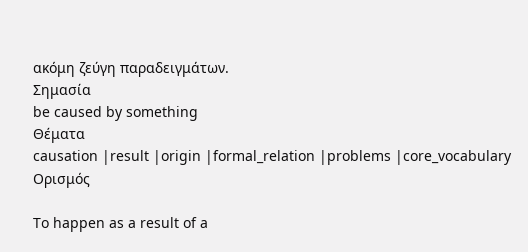ακόμη ζεύγη παραδειγμάτων.
Σημασία
be caused by something
Θέματα
causation |result |origin |formal_relation |problems |core_vocabulary
Ορισμός

To happen as a result of a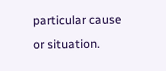particular cause or situation.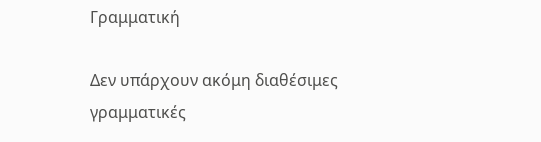Γραμματική

Δεν υπάρχουν ακόμη διαθέσιμες γραμματικές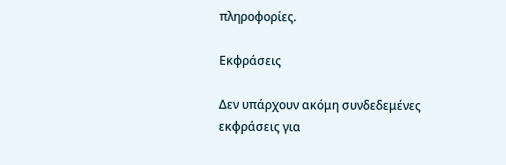πληροφορίες.

Εκφράσεις

Δεν υπάρχουν ακόμη συνδεδεμένες εκφράσεις για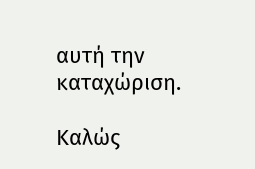αυτή την καταχώριση.

Καλώς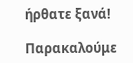ήρθατε ξανά!

Παρακαλούμε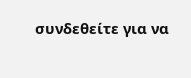συνδεθείτε για να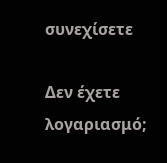συνεχίσετε

Δεν έχετε λογαριασμό;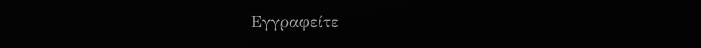Εγγραφείτε